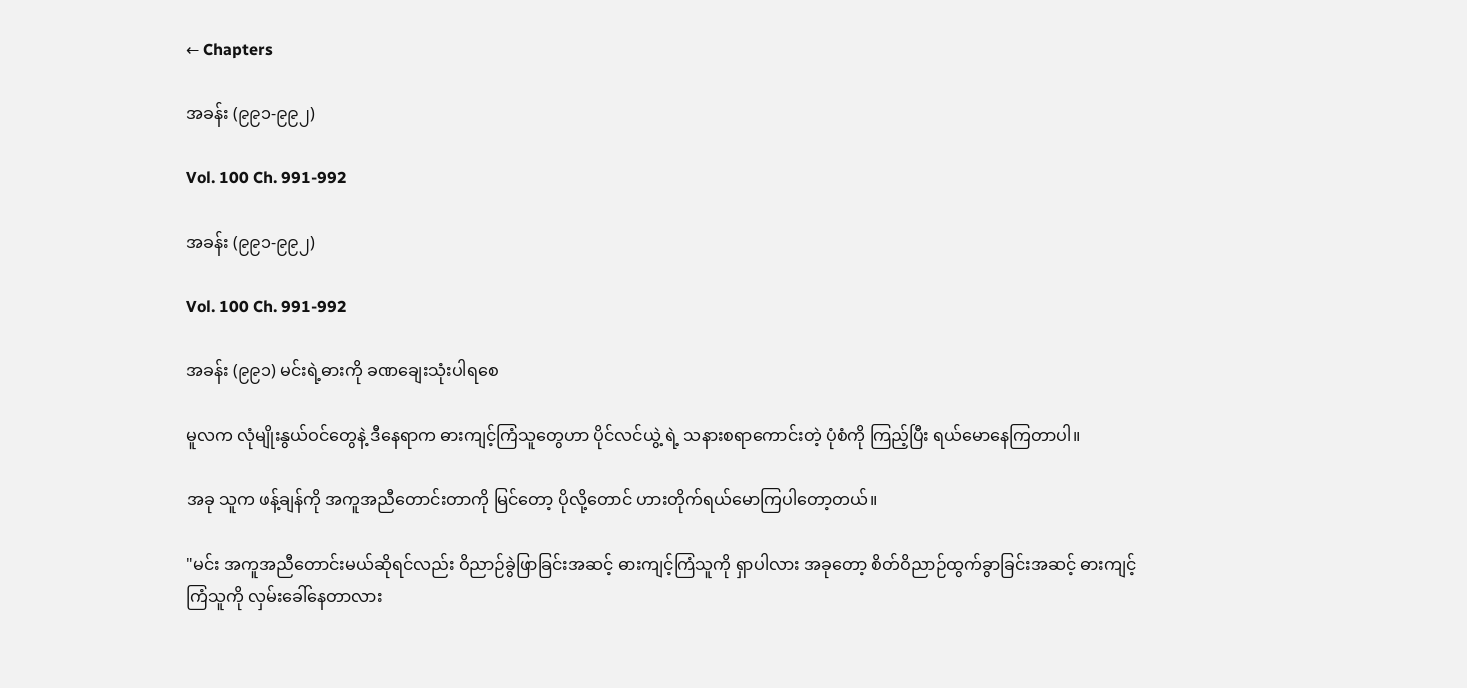← Chapters

အခန်း (၉၉၁-၉၉၂)

Vol. 100 Ch. 991-992

အခန်း (၉၉၁-၉၉၂)

Vol. 100 Ch. 991-992

အခန်း (၉၉၁) မင်းရဲ့ဓားကို ခဏချေးသုံးပါရစေ

မူလက လုံမျိုးနွယ်ဝင်တွေနဲ့ ဒီနေရာက ဓားကျင့်ကြံသူတွေဟာ ပိုင်လင်ယွဲ့ ရဲ့ သနားစရာကောင်းတဲ့ ပုံစံကို ကြည့်ပြီး ရယ်မောနေကြတာပါ။

အခု သူက ဖန့်ချန်ကို အကူအညီတောင်းတာကို မြင်တော့ ပိုလို့တောင် ဟားတိုက်ရယ်မောကြပါတော့တယ်။

"မင်း အကူအညီတောင်းမယ်ဆိုရင်လည်း ဝိညာဉ်ခွဲဖြာခြင်းအဆင့် ဓားကျင့်ကြံသူကို ရှာပါလား အခုတော့ စိတ်ဝိညာဉ်ထွက်ခွာခြင်းအဆင့် ဓားကျင့်ကြံသူကို လှမ်းခေါ်နေတာလား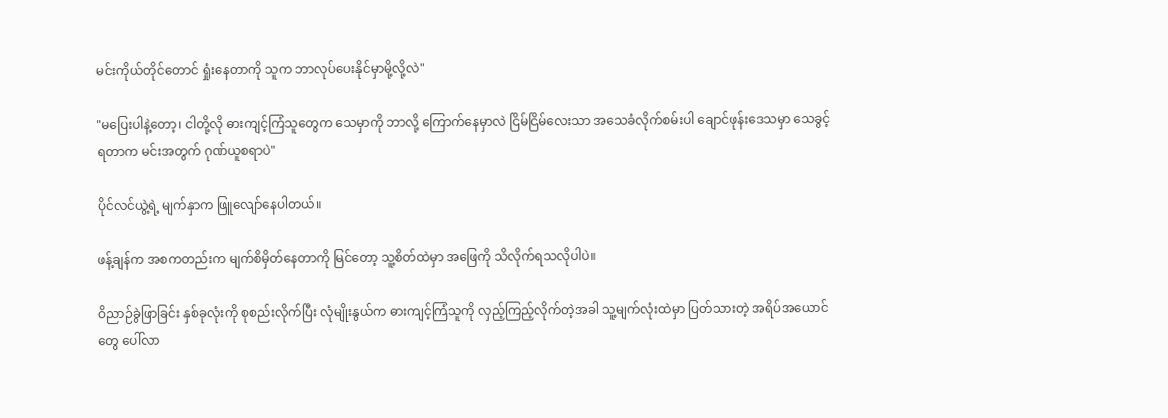မင်းကိုယ်တိုင်တောင် ရှုံးနေတာကို သူက ဘာလုပ်ပေးနိုင်မှာမို့လို့လဲ"

"မပြေးပါနဲ့တော့၊ ငါတို့လို ဓားကျင့်ကြံသူတွေက သေမှာကို ဘာလို့ ကြောက်နေမှာလဲ ငြိမ်ငြိမ်လေးသာ အသေခံလိုက်စမ်းပါ ချောင်ဖုန်းဒေသမှာ သေခွင့်ရတာက မင်းအတွက် ဂုဏ်ယူစရာပဲ"

ပိုင်လင်ယွဲ့ရဲ့ မျက်နှာက ဖြူလျော်နေပါတယ်။

ဖန့်ချန်က အစကတည်းက မျက်စိမှိတ်နေတာကို မြင်တော့ သူ့စိတ်ထဲမှာ အဖြေကို သိလိုက်ရသလိုပါပဲ။

ဝိညာဉ်ခွဲဖြာခြင်း နှစ်ခုလုံးကို စုစည်းလိုက်ပြီး လုံမျိုးနွယ်က ဓားကျင့်ကြံသူကို လှည့်ကြည့်လိုက်တဲ့အခါ သူ့မျက်လုံးထဲမှာ ပြတ်သားတဲ့ အရိပ်အယောင်တွေ ပေါ်လာ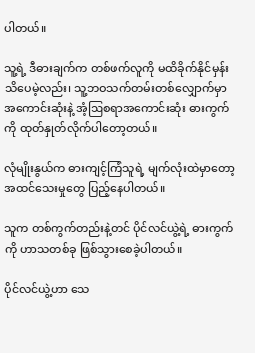ပါတယ်။

သူ့ရဲ့ ဒီဓားချက်က တစ်ဖက်လူကို မထိခိုက်နိုင်မှန်း သိပေမဲ့လည်း၊ သူ့ဘဝသက်တမ်းတစ်လျှောက်မှာ အကောင်းဆုံးနဲ့ အံ့ဩစရာအကောင်းဆုံး ဓားကွက်ကို ထုတ်နှုတ်လိုက်ပါတော့တယ်။

လုံမျိုးနွယ်က ဓားကျင့်ကြံသူရဲ့ မျက်လုံးထဲမှာတော့ အထင်သေးမှုတွေ ပြည့်နေပါတယ်။

သူက တစ်ကွက်တည်းနဲ့တင် ပိုင်လင်ယွဲ့ရဲ့ ဓားကွက်ကို ဟာသတစ်ခု ဖြစ်သွားစေခဲ့ပါတယ်။

ပိုင်လင်ယွဲ့ဟာ သေ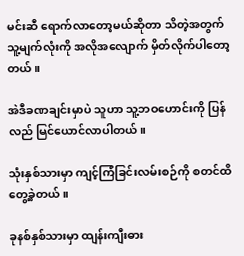မင်းဆီ ရောက်လာတော့မယ်ဆိုတာ သိတဲ့အတွက် သူ့မျက်လုံးကို အလိုအလျောက် မှိတ်လိုက်ပါတော့တယ်။

အဲဒီခဏချင်းမှာပဲ သူဟာ သူ့ဘဝဟောင်းကို ပြန်လည် မြင်ယောင်လာပါတယ်။

သုံးနှစ်သားမှာ ကျင့်ကြံခြင်းလမ်းစဉ်ကို စတင်ထိတွေ့ခဲ့တယ်။

ခုနစ်နှစ်သားမှာ ထျန်းကျီးဓား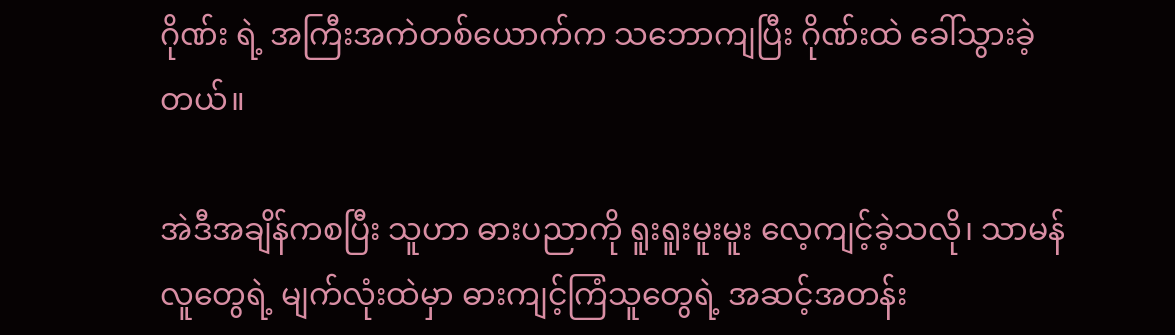ဂိုဏ်း ရဲ့ အကြီးအကဲတစ်ယောက်က သဘောကျပြီး ဂိုဏ်းထဲ ခေါ်သွားခဲ့တယ်။

အဲဒီအချိန်ကစပြီး သူဟာ ဓားပညာကို ရူးရူးမူးမူး လေ့ကျင့်ခဲ့သလို၊ သာမန်လူတွေရဲ့ မျက်လုံးထဲမှာ ဓားကျင့်ကြံသူတွေရဲ့ အဆင့်အတန်း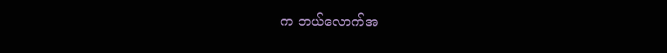က ဘယ်လောက်အ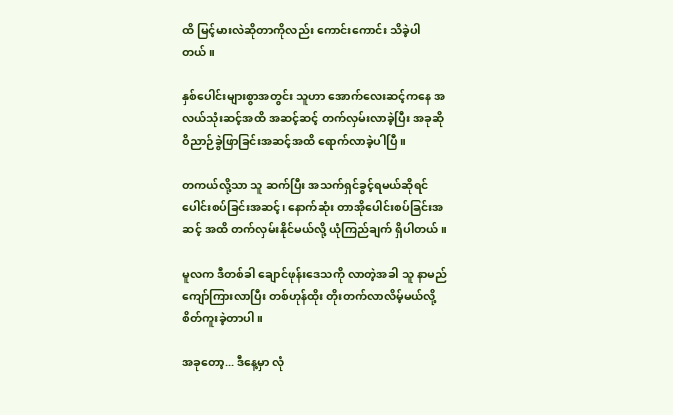ထိ မြင့်မားလဲဆိုတာကိုလည်း ကောင်းကောင်း သိခဲ့ပါတယ်။

နှစ်ပေါင်းများစွာအတွင်း သူဟာ အောက်လေးဆင့်ကနေ အလယ်သုံးဆင့်အထိ အဆင့်ဆင့် တက်လှမ်းလာခဲ့ပြီး အခုဆို ဝိညာဉ်ခွဲဖြာခြင်းအဆင့်အထိ ရောက်လာခဲ့ပါပြီ။

တကယ်လို့သာ သူ ဆက်ပြီး အသက်ရှင်ခွင့်ရမယ်ဆိုရင် ပေါင်းစပ်ခြင်းအဆင့်၊ နောက်ဆုံး တာအိုပေါင်းစပ်ခြင်းအဆင့် အထိ တက်လှမ်းနိုင်မယ်လို့ ယုံကြည်ချက် ရှိပါတယ်။

မူလက ဒီတစ်ခါ ချောင်ဖုန်းဒေသကို လာတဲ့အခါ သူ နာမည်ကျော်ကြားလာပြီး တစ်ဟုန်ထိုး တိုးတက်လာလိမ့်မယ်လို့ စိတ်ကူးခဲ့တာပါ။

အခုတော့... ဒီနေ့မှာ လုံ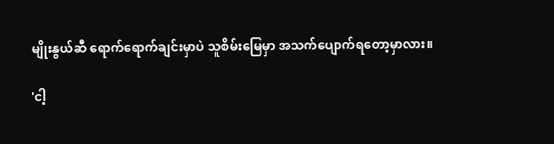မျိုးနွယ်ဆီ ရောက်ရောက်ချင်းမှာပဲ သူစိမ်းမြေမှာ အသက်ပျောက်ရတော့မှာလား။

'ငါ့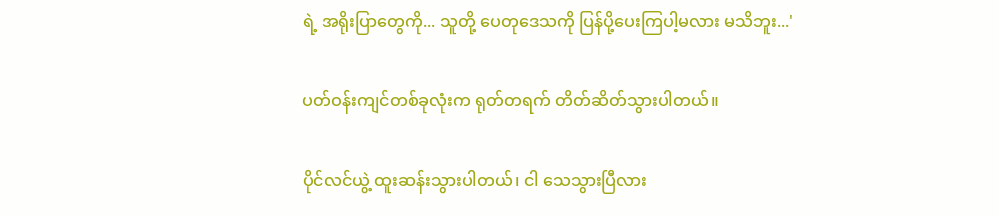ရဲ့ အရိုးပြာတွေကို... သူတို့ ပေတုဒေသကို ပြန်ပို့ပေးကြပါ့မလား မသိဘူး...'

ပတ်ဝန်းကျင်တစ်ခုလုံးက ရုတ်တရက် တိတ်ဆိတ်သွားပါတယ်။

ပိုင်လင်ယွဲ့ ထူးဆန်းသွားပါတယ်၊ ငါ သေသွားပြီလား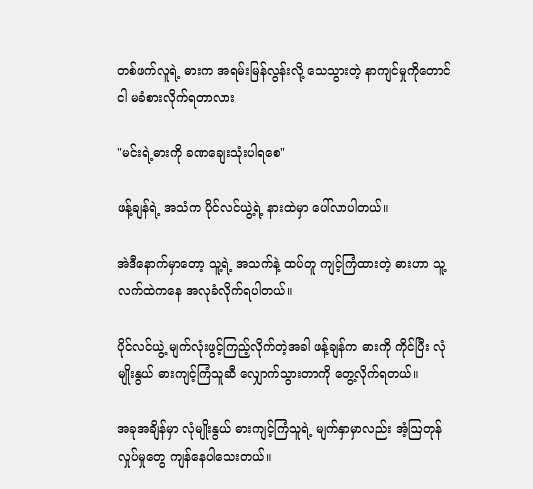တစ်ဖက်လူရဲ့ ဓားက အရမ်းမြန်လွန်းလို့ သေသွားတဲ့ နာကျင်မှုကိုတောင် ငါ မခံစားလိုက်ရတာလား

"မင်းရဲ့ဓားကို ခဏချေးသုံးပါရစေ"

ဖန့်ချန်ရဲ့ အသံက ပိုင်လင်ယွဲ့ရဲ့ နားထဲမှာ ပေါ်လာပါတယ်။

အဲဒီနောက်မှာတော့ သူ့ရဲ့ အသက်နဲ့ ထပ်တူ ကျင့်ကြံထားတဲ့ ဓားဟာ သူ့လက်ထဲကနေ အလုခံလိုက်ရပါတယ်။

ပိုင်လင်ယွဲ့ မျက်လုံးဖွင့်ကြည့်လိုက်တဲ့အခါ ဖန့်ချန်က ဓားကို ကိုင်ပြီး လုံမျိုးနွယ် ဓားကျင့်ကြံသူဆီ လျှောက်သွားတာကို တွေ့လိုက်ရတယ်။

အခုအချိန်မှာ လုံမျိုးနွယ် ဓားကျင့်ကြံသူရဲ့ မျက်နှာမှာလည်း အံ့ဩတုန်လှုပ်မှုတွေ ကျန်နေပါသေးတယ်။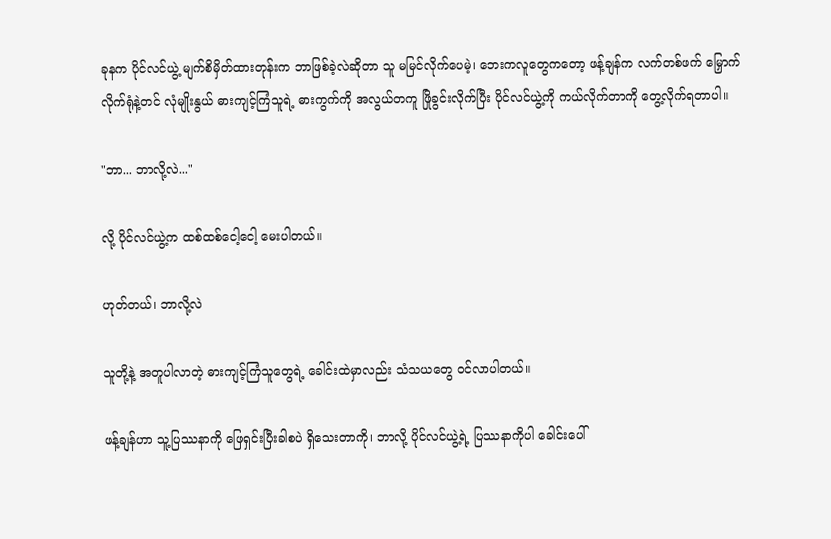ခုနက ပိုင်လင်ယွဲ့ မျက်စိမှိတ်ထားတုန်းက ဘာဖြစ်ခဲ့လဲဆိုတာ သူ မမြင်လိုက်ပေမဲ့၊ ဘေးကလူတွေကတော့ ဖန့်ချန်က လက်တစ်ဖက် မြှောက်လိုက်ရုံနဲ့တင် လုံမျိုးနွယ် ဓားကျင့်ကြံသူရဲ့ ဓားကွက်ကို အလွယ်တကူ ဖြိုခွင်းလိုက်ပြီး ပိုင်လင်ယွဲ့ကို ကယ်လိုက်တာကို တွေ့လိုက်ရတာပါ။

"ဘာ... ဘာလို့လဲ..."

လို့ ပိုင်လင်ယွဲ့က ထစ်ထစ်ငေါ့ငေါ့ မေးပါတယ်။

ဟုတ်တယ်၊ ဘာလို့လဲ

သူတို့နဲ့ အတူပါလာတဲ့ ဓားကျင့်ကြံသူတွေရဲ့ ခေါင်းထဲမှာလည်း သံသယတွေ ဝင်လာပါတယ်။

ဖန့်ချန်ဟာ သူ့ပြဿနာကို ဖြေရှင်းပြီးခါစပဲ ရှိသေးတာကို၊ ဘာလို့ ပိုင်လင်ယွဲ့ရဲ့ ပြဿနာကိုပါ ခေါင်းပေါ်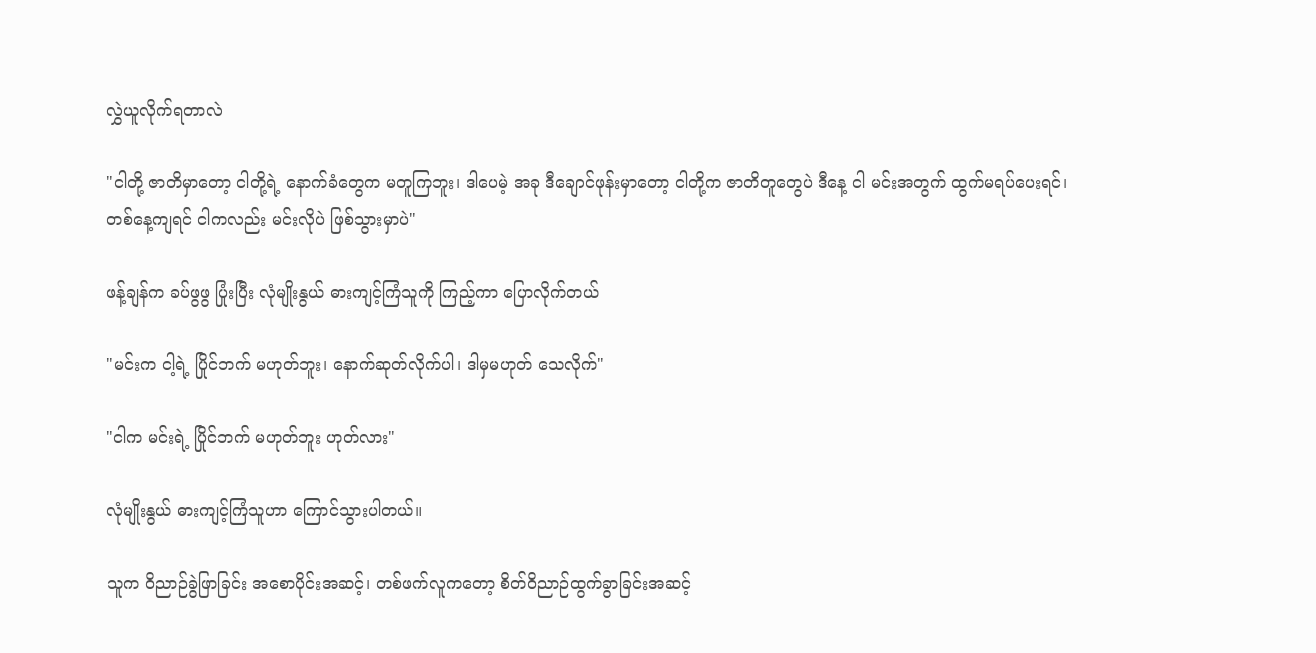လွှဲယူလိုက်ရတာလဲ

"ငါတို့ ဇာတိမှာတော့ ငါတို့ရဲ့ နောက်ခံတွေက မတူကြဘူး၊ ဒါပေမဲ့ အခု ဒီချောင်ဖုန်းမှာတော့ ငါတို့က ဇာတိတူတွေပဲ ဒီနေ့ ငါ မင်းအတွက် ထွက်မရပ်ပေးရင်၊ တစ်နေ့ကျရင် ငါကလည်း မင်းလိုပဲ ဖြစ်သွားမှာပဲ"

ဖန့်ချန်က ခပ်ဖွဖွ ပြုံးပြီး လုံမျိုးနွယ် ဓားကျင့်ကြံသူကို ကြည့်ကာ ပြောလိုက်တယ်

"မင်းက ငါ့ရဲ့ ပြိုင်ဘက် မဟုတ်ဘူး၊ နောက်ဆုတ်လိုက်ပါ၊ ဒါမှမဟုတ် သေလိုက်"

"ငါက မင်းရဲ့ ပြိုင်ဘက် မဟုတ်ဘူး ဟုတ်လား"

လုံမျိုးနွယ် ဓားကျင့်ကြံသူဟာ ကြောင်သွားပါတယ်။

သူက ဝိညာဉ်ခွဲဖြာခြင်း အစောပိုင်းအဆင့်၊ တစ်ဖက်လူကတော့ စိတ်ဝိညာဉ်ထွက်ခွာခြင်းအဆင့်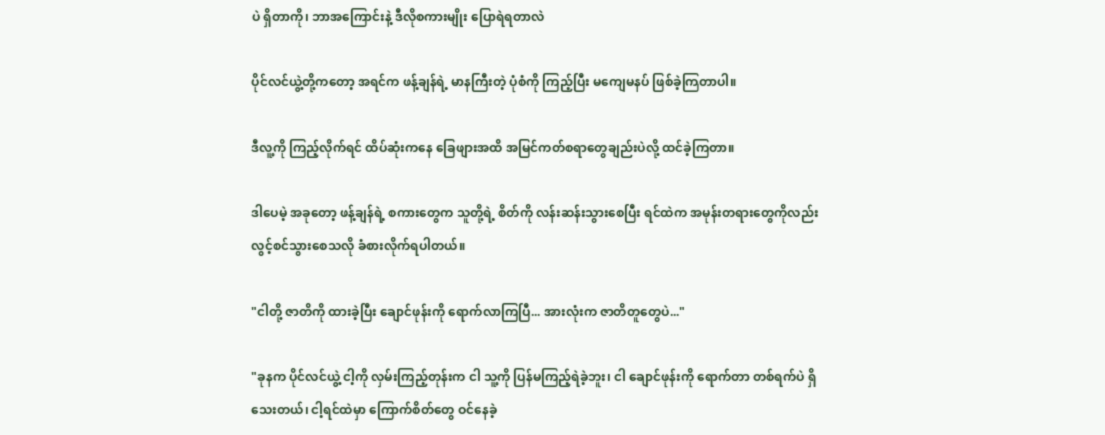ပဲ ရှိတာကို၊ ဘာအကြောင်းနဲ့ ဒီလိုစကားမျိုး ပြောရဲရတာလဲ

ပိုင်လင်ယွဲ့တို့ကတော့ အရင်က ဖန့်ချန်ရဲ့ မာနကြီးတဲ့ ပုံစံကို ကြည့်ပြီး မကျေမနပ် ဖြစ်ခဲ့ကြတာပါ။

ဒီလူ့ကို ကြည့်လိုက်ရင် ထိပ်ဆုံးကနေ ခြေဖျားအထိ အမြင်ကတ်စရာတွေချည်းပဲလို့ ထင်ခဲ့ကြတာ။

ဒါပေမဲ့ အခုတော့ ဖန့်ချန်ရဲ့ စကားတွေက သူတို့ရဲ့ စိတ်ကို လန်းဆန်းသွားစေပြီး ရင်ထဲက အမုန်းတရားတွေကိုလည်း လွင့်စင်သွားစေသလို ခံစားလိုက်ရပါတယ်။

"ငါတို့ ဇာတိကို ထားခဲ့ပြီး ချောင်ဖုန်းကို ရောက်လာကြပြီ... အားလုံးက ဇာတိတူတွေပဲ..."

"ခုနက ပိုင်လင်ယွဲ့ ငါ့ကို လှမ်းကြည့်တုန်းက ငါ သူ့ကို ပြန်မကြည့်ရဲခဲ့ဘူး၊ ငါ ချောင်ဖုန်းကို ရောက်တာ တစ်ရက်ပဲ ရှိသေးတယ်၊ ငါ့ရင်ထဲမှာ ကြောက်စိတ်တွေ ဝင်နေခဲ့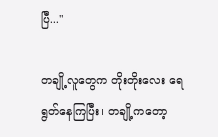ပြီ..."

တချို့လူတွေက တိုးတိုးလေး ရေရွတ်နေကြပြီး၊ တချို့ကတော့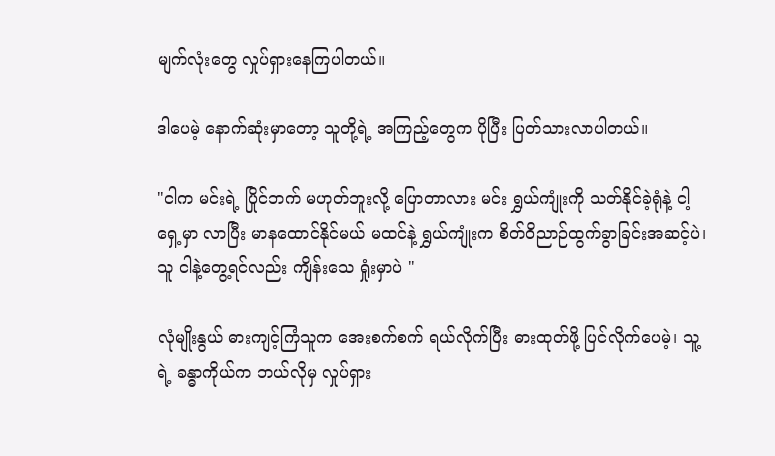မျက်လုံးတွေ လှုပ်ရှားနေကြပါတယ်။

ဒါပေမဲ့ နောက်ဆုံးမှာတော့ သူတို့ရဲ့ အကြည့်တွေက ပိုပြီး ပြတ်သားလာပါတယ်။

"ငါက မင်းရဲ့ ပြိုင်ဘက် မဟုတ်ဘူးလို့ ပြောတာလား မင်း ရွှယ်ကျုံးကို သတ်နိုင်ခဲ့ရုံနဲ့ ငါ့ရှေ့မှာ လာပြီး မာနထောင်နိုင်မယ် မထင်နဲ့ ရွှယ်ကျုံးက စိတ်ဝိညာဉ်ထွက်ခွာခြင်းအဆင့်ပဲ၊ သူ ငါနဲ့တွေ့ရင်လည်း ကျိန်းသေ ရှုံးမှာပဲ "

လုံမျိုးနွယ် ဓားကျင့်ကြံသူက အေးစက်စက် ရယ်လိုက်ပြီး ဓားထုတ်ဖို့ ပြင်လိုက်ပေမဲ့၊ သူ့ရဲ့ ခန္ဓာကိုယ်က ဘယ်လိုမှ လှုပ်ရှား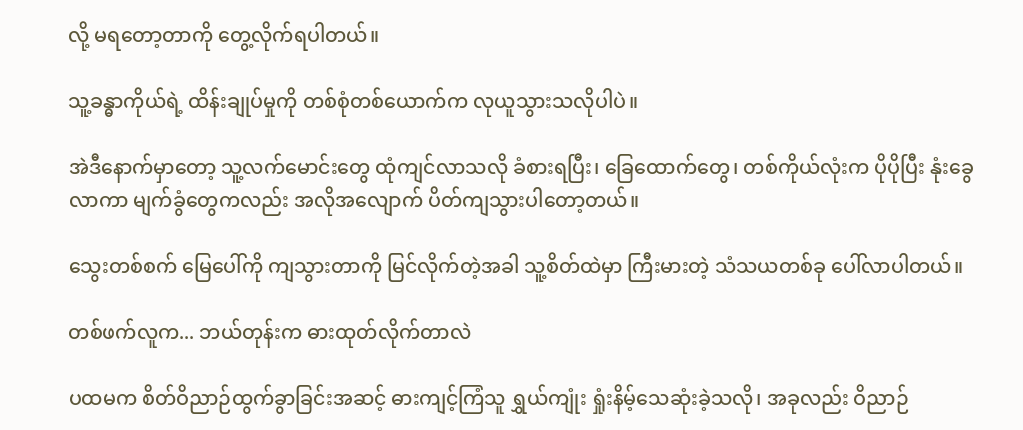လို့ မရတော့တာကို တွေ့လိုက်ရပါတယ်။

သူ့ခန္ဓာကိုယ်ရဲ့ ထိန်းချုပ်မှုကို တစ်စုံတစ်ယောက်က လုယူသွားသလိုပါပဲ။

အဲဒီနောက်မှာတော့ သူ့လက်မောင်းတွေ ထုံကျင်လာသလို ခံစားရပြီး၊ ခြေထောက်တွေ၊ တစ်ကိုယ်လုံးက ပိုပိုပြီး နုံးခွေလာကာ မျက်ခွံတွေကလည်း အလိုအလျောက် ပိတ်ကျသွားပါတော့တယ်။

သွေးတစ်စက် မြေပေါ်ကို ကျသွားတာကို မြင်လိုက်တဲ့အခါ သူ့စိတ်ထဲမှာ ကြီးမားတဲ့ သံသယတစ်ခု ပေါ်လာပါတယ်။

တစ်ဖက်လူက... ဘယ်တုန်းက ဓားထုတ်လိုက်တာလဲ

ပထမက စိတ်ဝိညာဉ်ထွက်ခွာခြင်းအဆင့် ဓားကျင့်ကြံသူ ရွှယ်ကျုံး ရှုံးနိမ့်သေဆုံးခဲ့သလို၊ အခုလည်း ဝိညာဉ်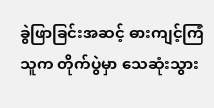ခွဲဖြာခြင်းအဆင့် ဓားကျင့်ကြံသူက တိုက်ပွဲမှာ သေဆုံးသွား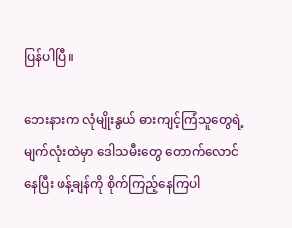ပြန်ပါပြီ။

ဘေးနားက လုံမျိုးနွယ် ဓားကျင့်ကြံသူတွေရဲ့ မျက်လုံးထဲမှာ ဒေါသမီးတွေ တောက်လောင်နေပြီး ဖန့်ချန်ကို စိုက်ကြည့်နေကြပါ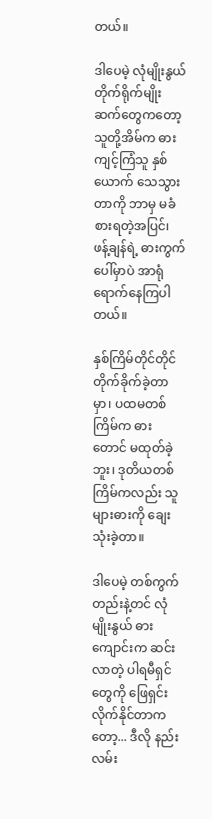တယ်။

ဒါပေမဲ့ လုံမျိုးနွယ် တိုက်ရိုက်မျိုးဆက်တွေကတော့ သူတို့အိမ်က ဓားကျင့်ကြံသူ နှစ်ယောက် သေသွားတာကို ဘာမှ မခံစားရတဲ့အပြင်၊ ဖန့်ချန်ရဲ့ ဓားကွက်ပေါ်မှာပဲ အာရုံရောက်နေကြပါတယ်။

နှစ်ကြိမ်တိုင်တိုင် တိုက်ခိုက်ခဲ့တာမှာ၊ ပထမတစ်ကြိမ်က ဓားတောင် မထုတ်ခဲ့ဘူး၊ ဒုတိယတစ်ကြိမ်ကလည်း သူများဓားကို ချေးသုံးခဲ့တာ။

ဒါပေမဲ့ တစ်ကွက်တည်းနဲ့တင် လုံမျိုးနွယ် ဓားကျောင်းက ဆင်းလာတဲ့ ပါရမီရှင်တွေကို ဖြေရှင်းလိုက်နိုင်တာကတော့... ဒီလို နည်းလမ်း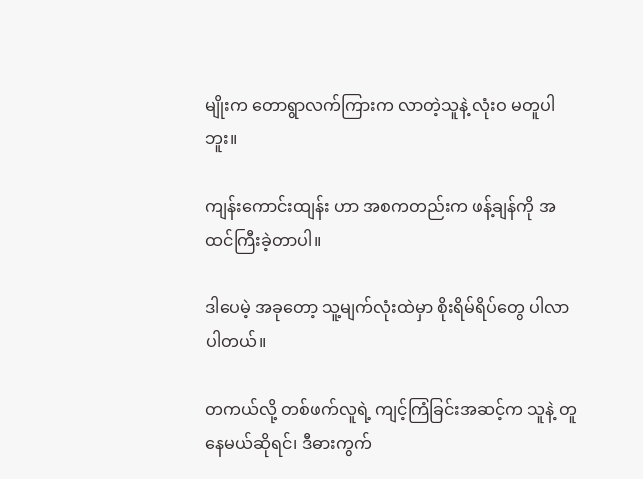မျိုးက တောရွာလက်ကြားက လာတဲ့သူနဲ့ လုံးဝ မတူပါဘူး။

ကျန်းကောင်းထျန်း ဟာ အစကတည်းက ဖန့်ချန်ကို အထင်ကြီးခဲ့တာပါ။

ဒါပေမဲ့ အခုတော့ သူ့မျက်လုံးထဲမှာ စိုးရိမ်ရိပ်တွေ ပါလာပါတယ်။

တကယ်လို့ တစ်ဖက်လူရဲ့ ကျင့်ကြံခြင်းအဆင့်က သူနဲ့ တူနေမယ်ဆိုရင်၊ ဒီဓားကွက်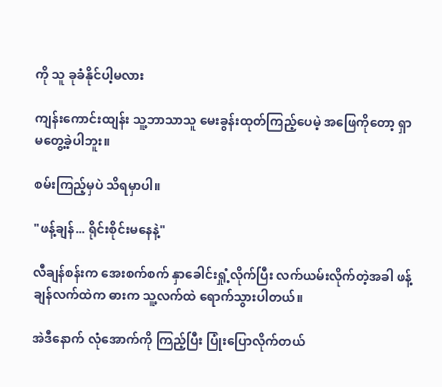ကို သူ ခုခံနိုင်ပါ့မလား

ကျန်းကောင်းထျန်း သူ့ဘာသာသူ မေးခွန်းထုတ်ကြည့်ပေမဲ့ အဖြေကိုတော့ ရှာမတွေ့ခဲ့ပါဘူး။

စမ်းကြည့်မှပဲ သိရမှာပါ။

"ဖန့်ချန်... ရိုင်းစိုင်းမနေနဲ့"

လီချန်စန်းက အေးစက်စက် နှာခေါင်းရှုံ့လိုက်ပြီး လက်ယမ်းလိုက်တဲ့အခါ ဖန့်ချန်လက်ထဲက ဓားက သူ့လက်ထဲ ရောက်သွားပါတယ်။

အဲဒီနောက် လုံအောက်ကို ကြည့်ပြီး ပြုံးပြောလိုက်တယ်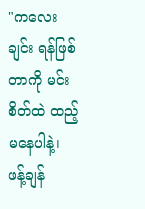"ကလေးချင်း ရန်ဖြစ်တာကို မင်း စိတ်ထဲ ထည့်မနေပါနဲ့၊ ဖန့်ချန်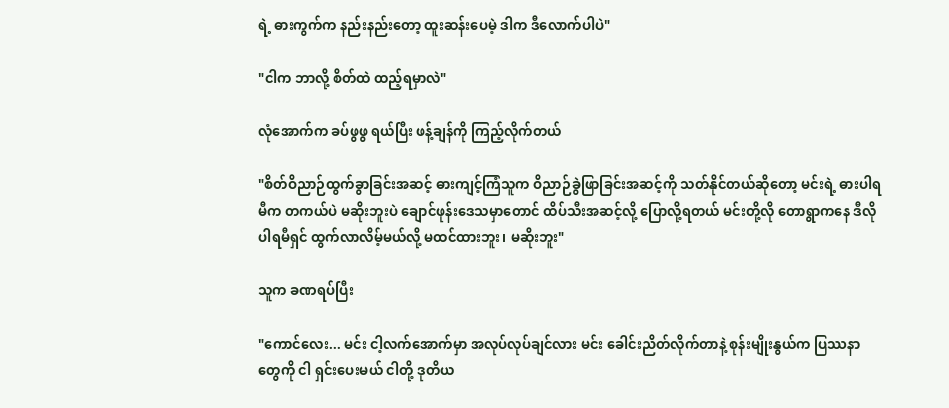ရဲ့ ဓားကွက်က နည်းနည်းတော့ ထူးဆန်းပေမဲ့ ဒါက ဒီလောက်ပါပဲ"

"ငါက ဘာလို့ စိတ်ထဲ ထည့်ရမှာလဲ"

လုံအောက်က ခပ်ဖွဖွ ရယ်ပြီး ဖန့်ချန်ကို ကြည့်လိုက်တယ်

"စိတ်ဝိညာဉ်ထွက်ခွာခြင်းအဆင့် ဓားကျင့်ကြံသူက ဝိညာဉ်ခွဲဖြာခြင်းအဆင့်ကို သတ်နိုင်တယ်ဆိုတော့ မင်းရဲ့ ဓားပါရမီက တကယ်ပဲ မဆိုးဘူးပဲ ချောင်ဖုန်းဒေသမှာတောင် ထိပ်သီးအဆင့်လို့ ပြောလို့ရတယ် မင်းတို့လို တောရွာကနေ ဒီလို ပါရမီရှင် ထွက်လာလိမ့်မယ်လို့ မထင်ထားဘူး၊ မဆိုးဘူး"

သူက ခဏရပ်ပြီး

"ကောင်လေး... မင်း ငါ့လက်အောက်မှာ အလုပ်လုပ်ချင်လား မင်း ခေါင်းညိတ်လိုက်တာနဲ့ စုန်းမျိုးနွယ်က ပြဿနာတွေကို ငါ ရှင်းပေးမယ် ငါတို့ ဒုတိယ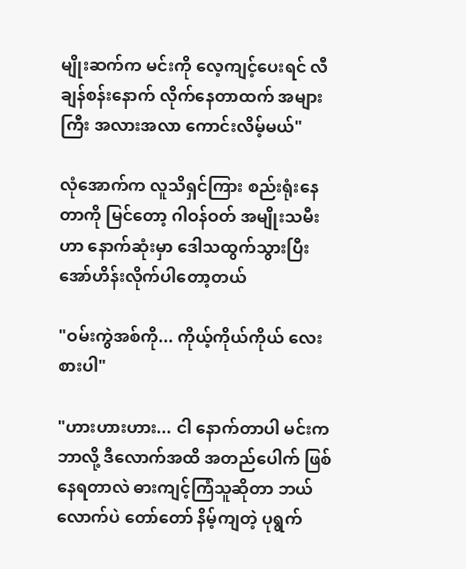မျိုးဆက်က မင်းကို လေ့ကျင့်ပေးရင် လီချန်စန်းနောက် လိုက်နေတာထက် အများကြီး အလားအလာ ကောင်းလိမ့်မယ်"

လုံအောက်က လူသိရှင်ကြား စည်းရုံးနေတာကို မြင်တော့ ဂါဝန်ဝတ် အမျိုးသမီးဟာ နောက်ဆုံးမှာ ဒေါသထွက်သွားပြီး အော်ဟိန်းလိုက်ပါတော့တယ်

"ဝမ်းကွဲအစ်ကို... ကိုယ့်ကိုယ်ကိုယ် လေးစားပါ"

"ဟားဟားဟား... ငါ နောက်တာပါ မင်းက ဘာလို့ ဒီလောက်အထိ အတည်ပေါက် ဖြစ်နေရတာလဲ ဓားကျင့်ကြံသူဆိုတာ ဘယ်လောက်ပဲ တော်တော် နိမ့်ကျတဲ့ ပုရွက်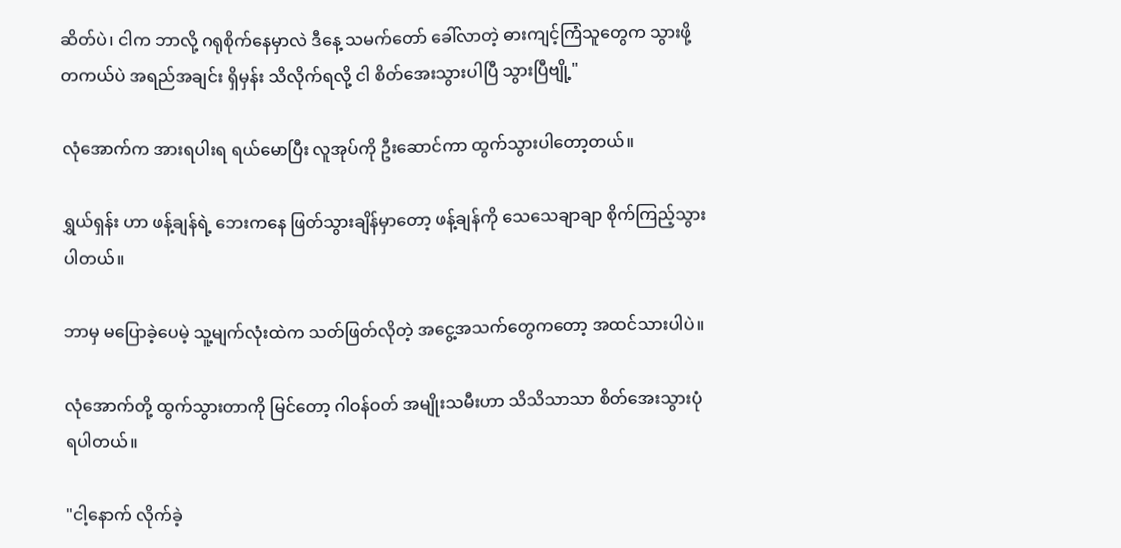ဆိတ်ပဲ၊ ငါက ဘာလို့ ဂရုစိုက်နေမှာလဲ ဒီနေ့ သမက်တော် ခေါ်လာတဲ့ ဓားကျင့်ကြံသူတွေက သွားဖို့ တကယ်ပဲ အရည်အချင်း ရှိမှန်း သိလိုက်ရလို့ ငါ စိတ်အေးသွားပါပြီ သွားပြီဗျို့"

လုံအောက်က အားရပါးရ ရယ်မောပြီး လူအုပ်ကို ဦးဆောင်ကာ ထွက်သွားပါတော့တယ်။

ရွှယ်ရှန်း ဟာ ဖန့်ချန်ရဲ့ ဘေးကနေ ဖြတ်သွားချိန်မှာတော့ ဖန့်ချန်ကို သေသေချာချာ စိုက်ကြည့်သွားပါတယ်။

ဘာမှ မပြောခဲ့ပေမဲ့ သူ့မျက်လုံးထဲက သတ်ဖြတ်လိုတဲ့ အငွေ့အသက်တွေကတော့ အထင်သားပါပဲ။

လုံအောက်တို့ ထွက်သွားတာကို မြင်တော့ ဂါဝန်ဝတ် အမျိုးသမီးဟာ သိသိသာသာ စိတ်အေးသွားပုံရပါတယ်။

"ငါ့နောက် လိုက်ခဲ့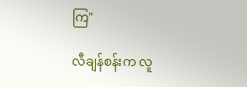ကြ"

လီချန်စန်းက လူ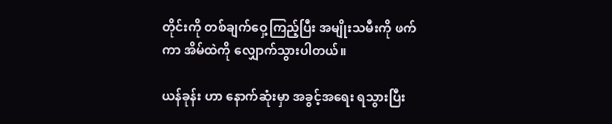တိုင်းကို တစ်ချက်ဝှေ့ကြည့်ပြီး အမျိုးသမီးကို ဖက်ကာ အိမ်ထဲကို လျှောက်သွားပါတယ်။

ယန်ခုန်း ဟာ နောက်ဆုံးမှာ အခွင့်အရေး ရသွားပြီး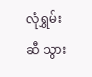လုံရွှမ်း ဆီ သွား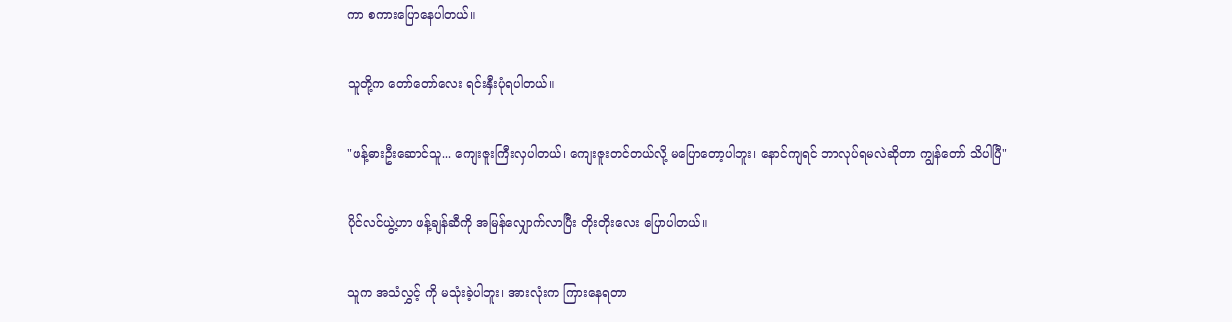ကာ စကားပြောနေပါတယ်။

သူတို့က တော်တော်လေး ရင်းနှီးပုံရပါတယ်။

"ဖန့်ဓားဦးဆောင်သူ... ကျေးဇူးကြီးလှပါတယ်၊ ကျေးဇူးတင်တယ်လို့ မပြောတော့ပါဘူး၊ နောင်ကျရင် ဘာလုပ်ရမလဲဆိုတာ ကျွန်တော် သိပါပြီ"

ပိုင်လင်ယွဲ့ဟာ ဖန့်ချန်ဆီကို အမြန်လျှောက်လာပြီး တိုးတိုးလေး ပြောပါတယ်။

သူက အသံလွှင့် ကို မသုံးခဲ့ပါဘူး၊ အားလုံးက ကြားနေရတာ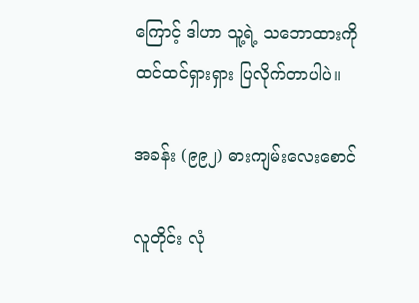ကြောင့် ဒါဟာ သူ့ရဲ့ သဘောထားကို ထင်ထင်ရှားရှား ပြလိုက်တာပါပဲ။

အခန်း (၉၉၂) ဓားကျမ်းလေးစောင်

လူတိုင်း လုံ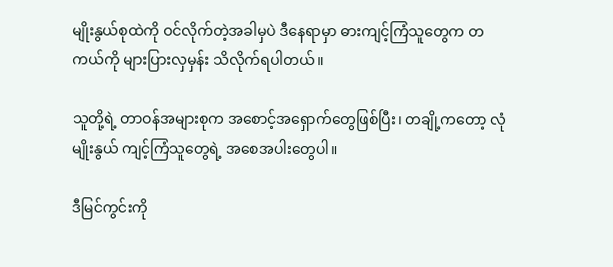မျိုးနွယ်စုထဲကို ဝင်လိုက်တဲ့အခါမှပဲ ဒီနေရာမှာ ဓားကျင့်ကြံသူတွေက တကယ်ကို များပြားလှမှန်း သိလိုက်ရပါတယ်။

သူတို့ရဲ့ တာဝန်အများစုက အစောင့်အရှောက်တွေဖြစ်ပြီး၊ တချို့ကတော့ လုံမျိုးနွယ် ကျင့်ကြံသူတွေရဲ့ အစေအပါးတွေပါ။

ဒီမြင်ကွင်းကို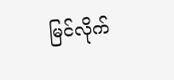မြင်လိုက်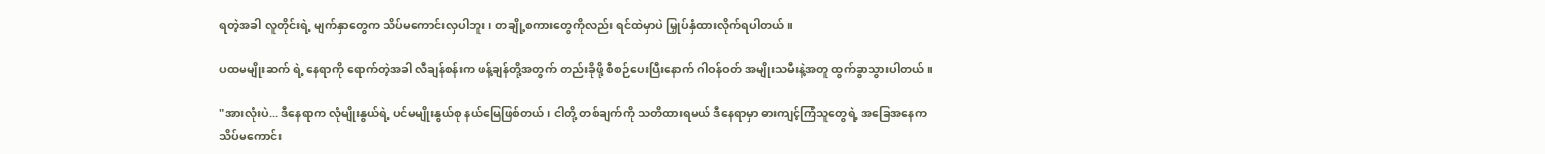ရတဲ့အခါ လူတိုင်းရဲ့ မျက်နှာတွေက သိပ်မကောင်းလှပါဘူး၊ တချို့စကားတွေကိုလည်း ရင်ထဲမှာပဲ မြှုပ်နှံထားလိုက်ရပါတယ်။

ပထမမျိုးဆက် ရဲ့ နေရာကို ရောက်တဲ့အခါ လီချန်စန်းက ဖန့်ချန်တို့အတွက် တည်းခိုဖို့ စီစဉ်ပေးပြီးနောက် ဂါဝန်ဝတ် အမျိုးသမီးနဲ့အတူ ထွက်ခွာသွားပါတယ်။

"အားလုံးပဲ... ဒီနေရာက လုံမျိုးနွယ်ရဲ့ ပင်မမျိုးနွယ်စု နယ်မြေဖြစ်တယ်၊ ငါတို့ တစ်ချက်ကို သတိထားရမယ် ဒီနေရာမှာ ဓားကျင့်ကြံသူတွေရဲ့ အခြေအနေက သိပ်မကောင်း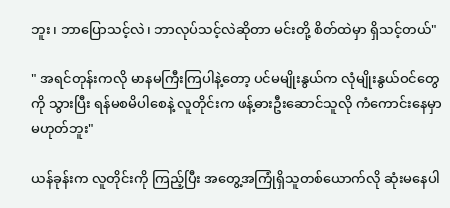ဘူး၊ ဘာပြောသင့်လဲ၊ ဘာလုပ်သင့်လဲဆိုတာ မင်းတို့ စိတ်ထဲမှာ ရှိသင့်တယ်"

" အရင်တုန်းကလို မာနမကြီးကြပါနဲ့တော့ ပင်မမျိုးနွယ်က လုံမျိုးနွယ်ဝင်တွေကို သွားပြီး ရန်မစမိပါစေနဲ့ လူတိုင်းက ဖန့်ဓားဦးဆောင်သူလို ကံကောင်းနေမှာ မဟုတ်ဘူး"

ယန်ခုန်းက လူတိုင်းကို ကြည့်ပြီး အတွေ့အကြုံရှိသူတစ်ယောက်လို ဆုံးမနေပါ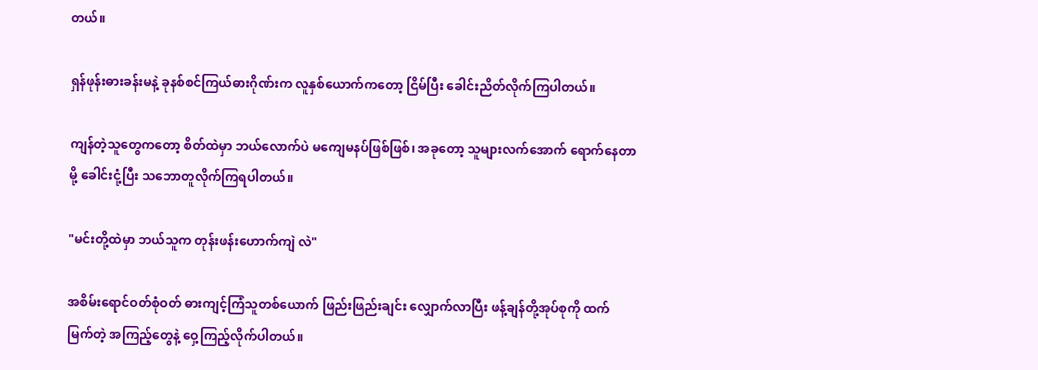တယ်။

ရှန်ဖုန်းဓားခန်းမနဲ့ ခုနစ်စင်ကြယ်ဓားဂိုဏ်းက လူနှစ်ယောက်ကတော့ ငြိမ်ပြီး ခေါင်းညိတ်လိုက်ကြပါတယ်။

ကျန်တဲ့သူတွေကတော့ စိတ်ထဲမှာ ဘယ်လောက်ပဲ မကျေမနပ်ဖြစ်ဖြစ်၊ အခုတော့ သူများလက်အောက် ရောက်နေတာမို့ ခေါင်းငုံ့ပြီး သဘောတူလိုက်ကြရပါတယ်။

"မင်းတို့ထဲမှာ ဘယ်သူက တုန်းဖန်းဟောက်ကျဲ လဲ"

အစိမ်းရောင်ဝတ်စုံဝတ် ဓားကျင့်ကြံသူတစ်ယောက် ဖြည်းဖြည်းချင်း လျှောက်လာပြီး ဖန့်ချန်တို့အုပ်စုကို ထက်မြက်တဲ့ အကြည့်တွေနဲ့ ဝှေ့ကြည့်လိုက်ပါတယ်။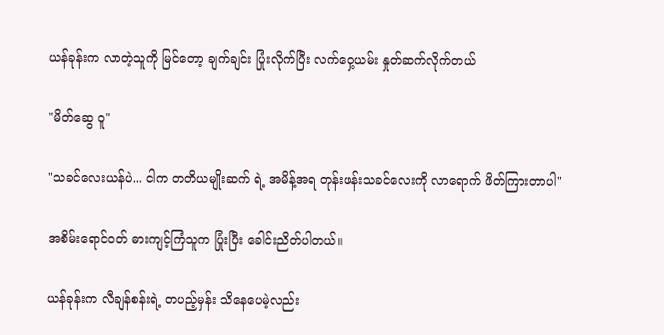ယန်ခုန်းက လာတဲ့သူကို မြင်တော့ ချက်ချင်း ပြုံးလိုက်ပြီး လက်ဝှေ့ယမ်း နှုတ်ဆက်လိုက်တယ်

"မိတ်ဆွေ ဝူ"

"သခင်လေးယန်ပဲ... ငါက တတိယမျိုးဆက် ရဲ့ အမိန့်အရ တုန်းဖန်းသခင်လေးကို လာရောက် ဖိတ်ကြားတာပါ"

အစိမ်းရောင်ဝတ် ဓားကျင့်ကြံသူက ပြုံးပြီး ခေါင်းညိတ်ပါတယ်။

ယန်ခုန်းက လီချန်စန်းရဲ့ တပည့်မှန်း သိနေပေမဲ့လည်း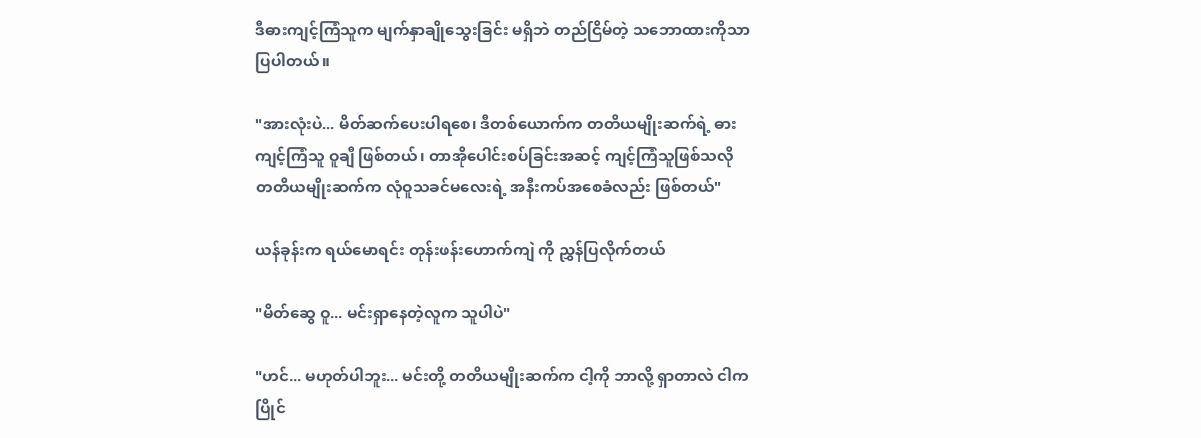ဒီဓားကျင့်ကြံသူက မျက်နှာချိုသွေးခြင်း မရှိဘဲ တည်ငြိမ်တဲ့ သဘောထားကိုသာ ပြပါတယ်။

"အားလုံးပဲ... မိတ်ဆက်ပေးပါရစေ၊ ဒီတစ်ယောက်က တတိယမျိုးဆက်ရဲ့ ဓားကျင့်ကြံသူ ဝူချီ ဖြစ်တယ်၊ တာအိုပေါင်းစပ်ခြင်းအဆင့် ကျင့်ကြံသူဖြစ်သလို တတိယမျိုးဆက်က လုံဝူသခင်မလေးရဲ့ အနီးကပ်အစေခံလည်း ဖြစ်တယ်"

ယန်ခုန်းက ရယ်မောရင်း တုန်းဖန်းဟောက်ကျဲ ကို ညွှန်ပြလိုက်တယ်

"မိတ်ဆွေ ဝူ... မင်းရှာနေတဲ့လူက သူပါပဲ"

"ဟင်... မဟုတ်ပါဘူး... မင်းတို့ တတိယမျိုးဆက်က ငါ့ကို ဘာလို့ ရှာတာလဲ ငါက ပြိုင်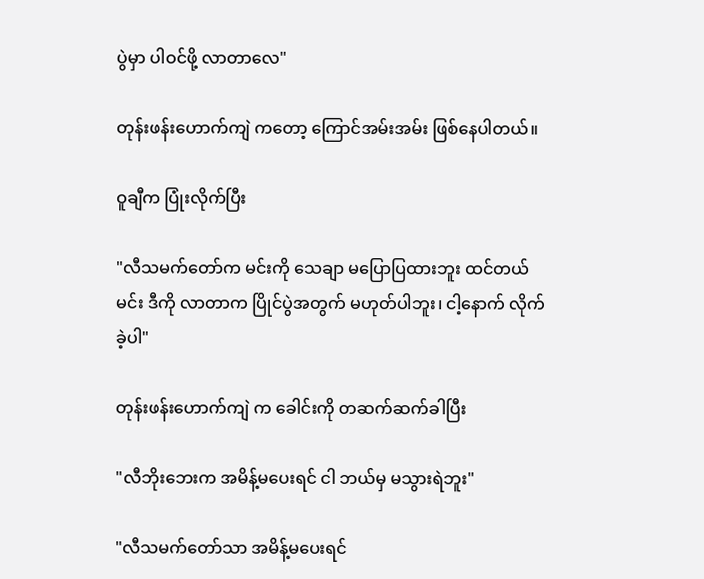ပွဲမှာ ပါဝင်ဖို့ လာတာလေ"

တုန်းဖန်းဟောက်ကျဲ ကတော့ ကြောင်အမ်းအမ်း ဖြစ်နေပါတယ်။

ဝူချီက ပြုံးလိုက်ပြီး

"လီသမက်တော်က မင်းကို သေချာ မပြောပြထားဘူး ထင်တယ် မင်း ဒီကို လာတာက ပြိုင်ပွဲအတွက် မဟုတ်ပါဘူး၊ ငါ့နောက် လိုက်ခဲ့ပါ"

တုန်းဖန်းဟောက်ကျဲ က ခေါင်းကို တဆက်ဆက်ခါပြီး

"လီဘိုးဘေးက အမိန့်မပေးရင် ငါ ဘယ်မှ မသွားရဲဘူး"

"လီသမက်တော်သာ အမိန့်မပေးရင်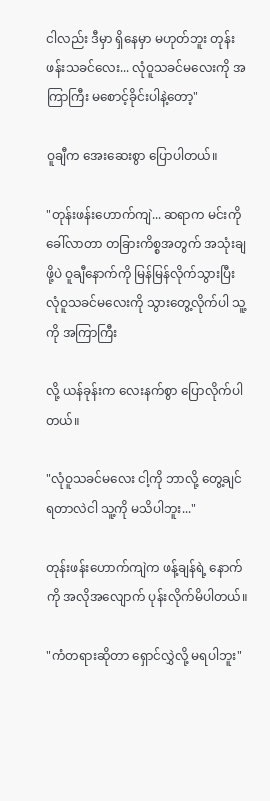ငါလည်း ဒီမှာ ရှိနေမှာ မဟုတ်ဘူး တုန်းဖန်းသခင်လေး... လုံဝူသခင်မလေးကို အကြာကြီး မစောင့်ခိုင်းပါနဲ့တော့"

ဝူချီက အေးဆေးစွာ ပြောပါတယ်။

"တုန်းဖန်းဟောက်ကျဲ... ဆရာက မင်းကို ခေါ်လာတာ တခြားကိစ္စအတွက် အသုံးချဖို့ပဲ ဝူချီနောက်ကို မြန်မြန်လိုက်သွားပြီး လုံဝူသခင်မလေးကို သွားတွေ့လိုက်ပါ သူ့ကို အကြာကြီး

လို့ ယန်ခုန်းက လေးနက်စွာ ပြောလိုက်ပါတယ်။

"လုံဝူသခင်မလေး ငါ့ကို ဘာလို့ တွေ့ချင်ရတာလဲငါ သူ့ကို မသိပါဘူး..."

တုန်းဖန်းဟောက်ကျဲက ဖန့်ချန်ရဲ့ နောက်ကို အလိုအလျောက် ပုန်းလိုက်မိပါတယ်။

"ကံတရားဆိုတာ ရှောင်လွှဲလို့ မရပါဘူး"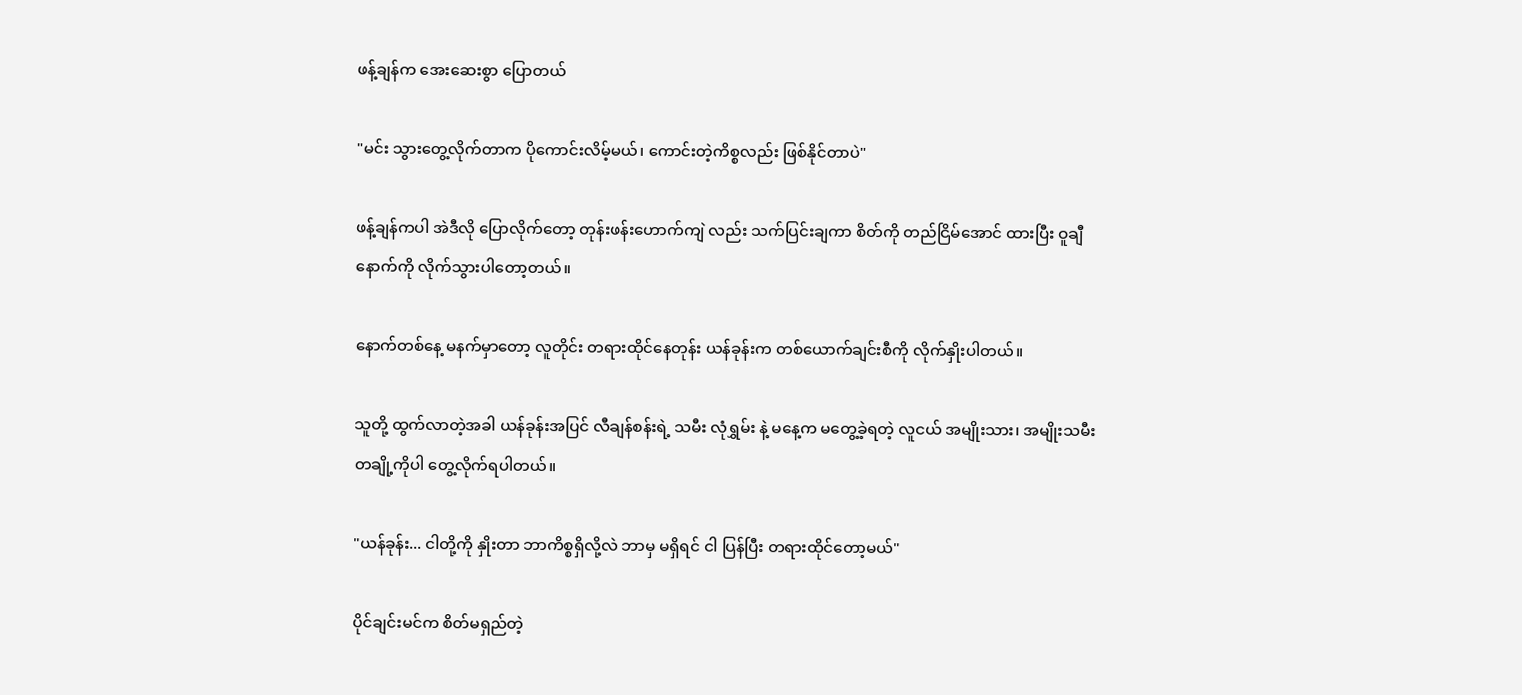ဖန့်ချန်က အေးဆေးစွာ ပြောတယ်

"မင်း သွားတွေ့လိုက်တာက ပိုကောင်းလိမ့်မယ်၊ ကောင်းတဲ့ကိစ္စလည်း ဖြစ်နိုင်တာပဲ"

ဖန့်ချန်ကပါ အဲဒီလို ပြောလိုက်တော့ တုန်းဖန်းဟောက်ကျဲ လည်း သက်ပြင်းချကာ စိတ်ကို တည်ငြိမ်အောင် ထားပြီး ဝူချီနောက်ကို လိုက်သွားပါတော့တယ်။

နောက်တစ်နေ့ မနက်မှာတော့ လူတိုင်း တရားထိုင်နေတုန်း ယန်ခုန်းက တစ်ယောက်ချင်းစီကို လိုက်နှိုးပါတယ်။

သူတို့ ထွက်လာတဲ့အခါ ယန်ခုန်းအပြင် လီချန်စန်းရဲ့ သမီး လုံရွှမ်း နဲ့ မနေ့က မတွေ့ခဲ့ရတဲ့ လူငယ် အမျိုးသား၊ အမျိုးသမီးတချို့ကိုပါ တွေ့လိုက်ရပါတယ်။

"ယန်ခုန်း... ငါတို့ကို နှိုးတာ ဘာကိစ္စရှိလို့လဲ ဘာမှ မရှိရင် ငါ ပြန်ပြီး တရားထိုင်တော့မယ်"

ပိုင်ချင်းမင်က စိတ်မရှည်တဲ့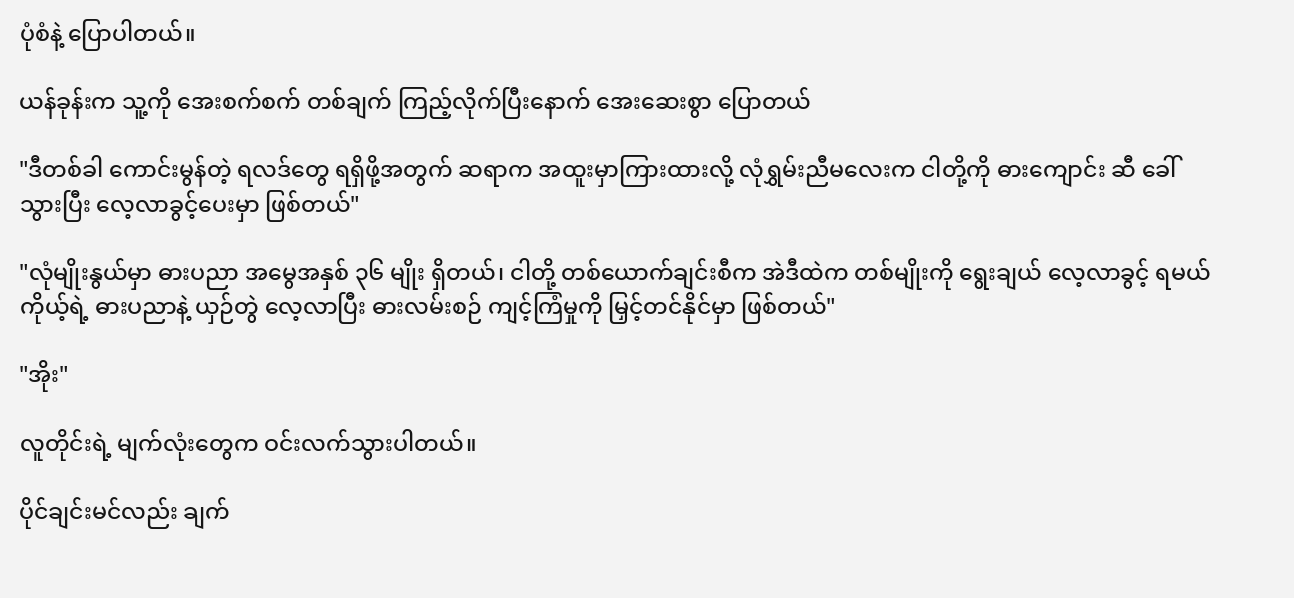ပုံစံနဲ့ ပြောပါတယ်။

ယန်ခုန်းက သူ့ကို အေးစက်စက် တစ်ချက် ကြည့်လိုက်ပြီးနောက် အေးဆေးစွာ ပြောတယ်

"ဒီတစ်ခါ ကောင်းမွန်တဲ့ ရလဒ်တွေ ရရှိဖို့အတွက် ဆရာက အထူးမှာကြားထားလို့ လုံရွှမ်းညီမလေးက ငါတို့ကို ဓားကျောင်း ဆီ ခေါ်သွားပြီး လေ့လာခွင့်ပေးမှာ ဖြစ်တယ်"

"လုံမျိုးနွယ်မှာ ဓားပညာ အမွေအနှစ် ၃၆ မျိုး ရှိတယ်၊ ငါတို့ တစ်ယောက်ချင်းစီက အဲဒီထဲက တစ်မျိုးကို ရွေးချယ် လေ့လာခွင့် ရမယ် ကိုယ့်ရဲ့ ဓားပညာနဲ့ ယှဉ်တွဲ လေ့လာပြီး ဓားလမ်းစဉ် ကျင့်ကြံမှုကို မြှင့်တင်နိုင်မှာ ဖြစ်တယ်"

"အိုး"

လူတိုင်းရဲ့ မျက်လုံးတွေက ဝင်းလက်သွားပါတယ်။

ပိုင်ချင်းမင်လည်း ချက်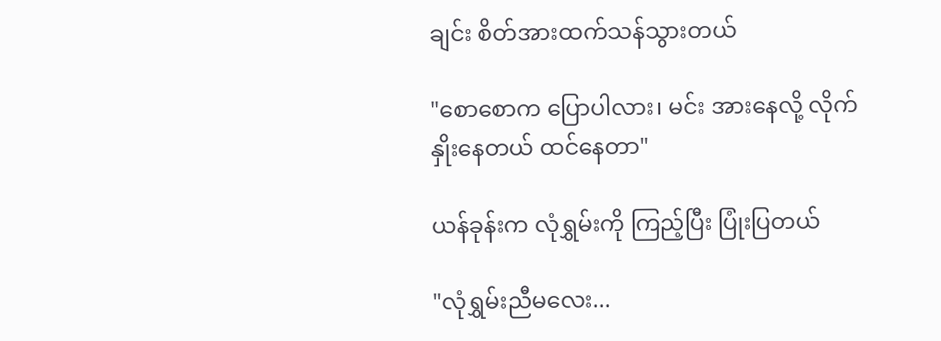ချင်း စိတ်အားထက်သန်သွားတယ်

"စောစောက ပြောပါလား၊ မင်း အားနေလို့ လိုက်နှိုးနေတယ် ထင်နေတာ"

ယန်ခုန်းက လုံရွှမ်းကို ကြည့်ပြီး ပြုံးပြတယ်

"လုံရွှမ်းညီမလေး...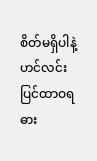စိတ်မရှိပါနဲ့ ဟင်လင်းပြင်ထာဝရဓား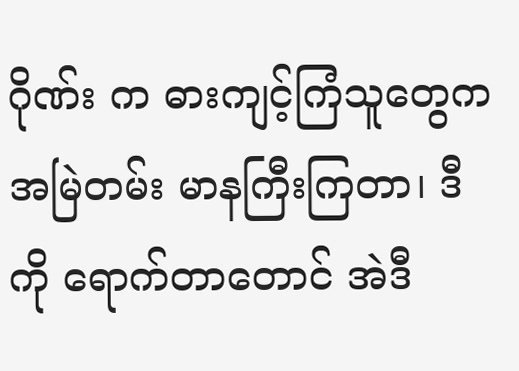ဂိုဏ်း က ဓားကျင့်ကြံသူတွေက အမြဲတမ်း မာနကြီးကြတာ၊ ဒီကို ရောက်တာတောင် အဲဒီ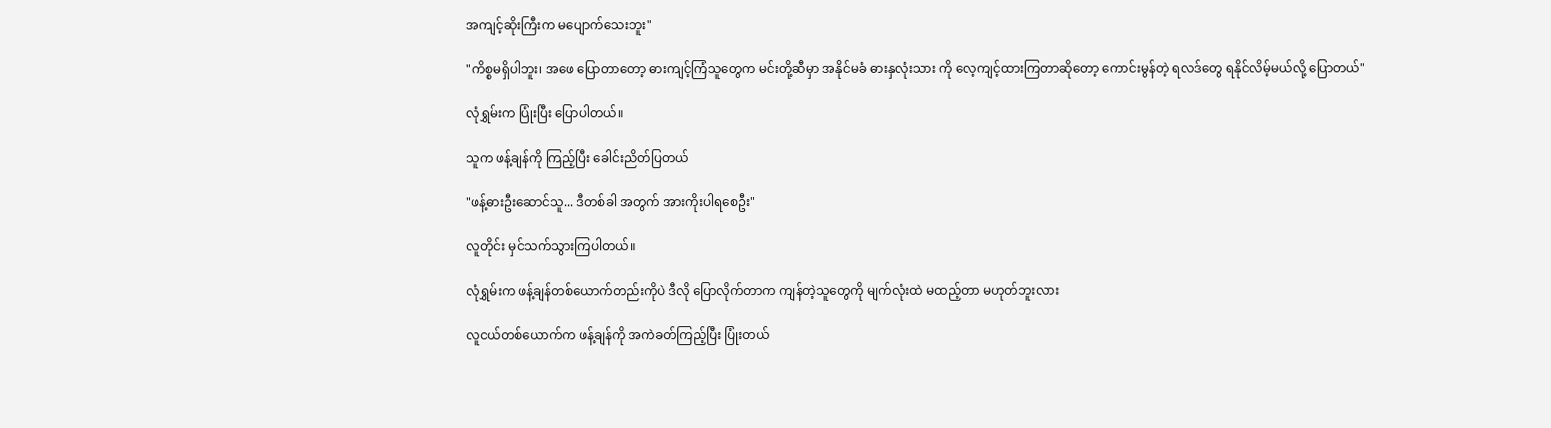အကျင့်ဆိုးကြီးက မပျောက်သေးဘူး"

"ကိစ္စမရှိပါဘူး၊ အဖေ ပြောတာတော့ ဓားကျင့်ကြံသူတွေက မင်းတို့ဆီမှာ အနိုင်မခံ ဓားနှလုံးသား ကို လေ့ကျင့်ထားကြတာဆိုတော့ ကောင်းမွန်တဲ့ ရလဒ်တွေ ရနိုင်လိမ့်မယ်လို့ ပြောတယ်"

လုံရွှမ်းက ပြုံးပြီး ပြောပါတယ်။

သူက ဖန့်ချန်ကို ကြည့်ပြီး ခေါင်းညိတ်ပြတယ်

"ဖန့်ဓားဦးဆောင်သူ... ဒီတစ်ခါ အတွက် အားကိုးပါရစေဦး"

လူတိုင်း မှင်သက်သွားကြပါတယ်။

လုံရွှမ်းက ဖန့်ချန်တစ်ယောက်တည်းကိုပဲ ဒီလို ပြောလိုက်တာက ကျန်တဲ့သူတွေကို မျက်လုံးထဲ မထည့်တာ မဟုတ်ဘူးလား

လူငယ်တစ်ယောက်က ဖန့်ချန်ကို အကဲခတ်ကြည့်ပြီး ပြုံးတယ်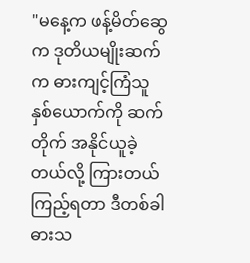"မနေ့က ဖန့်မိတ်ဆွေ က ဒုတိယမျိုးဆက်က ဓားကျင့်ကြံသူ နှစ်ယောက်ကို ဆက်တိုက် အနိုင်ယူခဲ့တယ်လို့ ကြားတယ် ကြည့်ရတာ ဒီတစ်ခါ ဓားသ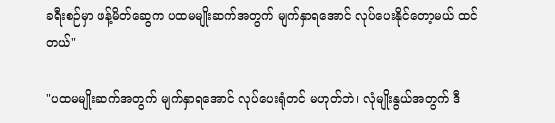ခရီးစဉ်မှာ ဖန့်မိတ်ဆွေက ပထမမျိုးဆက်အတွက် မျက်နှာရအောင် လုပ်ပေးနိုင်တော့မယ် ထင်တယ်"

"ပထမမျိုးဆက်အတွက် မျက်နှာရအောင် လုပ်ပေးရုံတင် မဟုတ်ဘဲ၊ လုံမျိုးနွယ်အတွက် ဒီ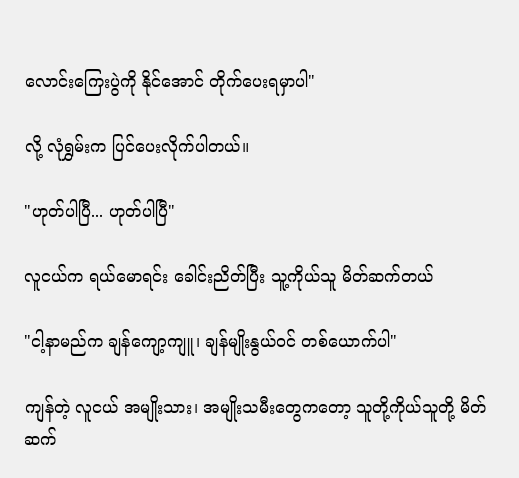လောင်းကြေးပွဲကို နိုင်အောင် တိုက်ပေးရမှာပါ"

လို့ လုံရွှမ်းက ပြင်ပေးလိုက်ပါတယ်။

"ဟုတ်ပါပြီ... ဟုတ်ပါပြီ"

လူငယ်က ရယ်မောရင်း ခေါင်းညိတ်ပြီး သူ့ကိုယ်သူ မိတ်ဆက်တယ်

"ငါ့နာမည်က ချန်ကျော့ကျူ၊ ချန်မျိုးနွယ်ဝင် တစ်ယောက်ပါ"

ကျန်တဲ့ လူငယ် အမျိုးသား၊ အမျိုးသမီးတွေကတော့ သူတို့ကိုယ်သူတို့ မိတ်ဆက်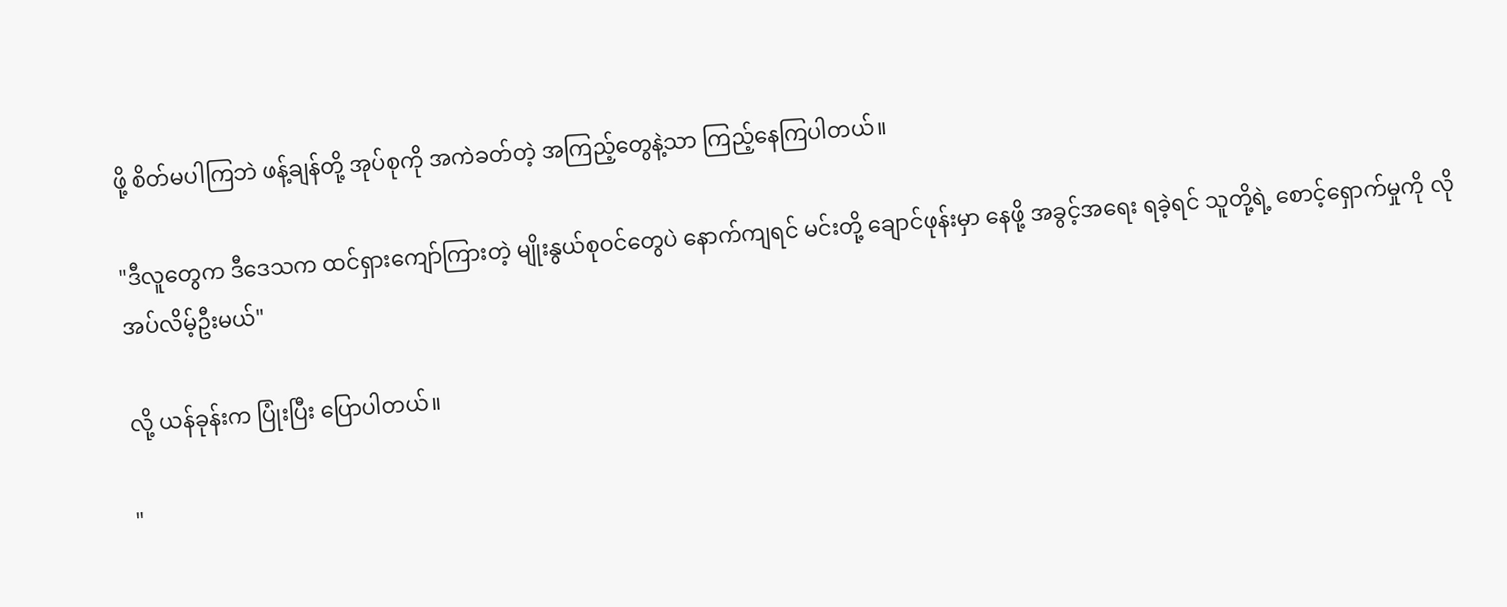ဖို့ စိတ်မပါကြဘဲ ဖန့်ချန်တို့ အုပ်စုကို အကဲခတ်တဲ့ အကြည့်တွေနဲ့သာ ကြည့်နေကြပါတယ်။

"ဒီလူတွေက ဒီဒေသက ထင်ရှားကျော်ကြားတဲ့ မျိုးနွယ်စုဝင်တွေပဲ နောက်ကျရင် မင်းတို့ ချောင်ဖုန်းမှာ နေဖို့ အခွင့်အရေး ရခဲ့ရင် သူတို့ရဲ့ စောင့်ရှောက်မှုကို လိုအပ်လိမ့်ဦးမယ်"

လို့ ယန်ခုန်းက ပြုံးပြီး ပြောပါတယ်။

"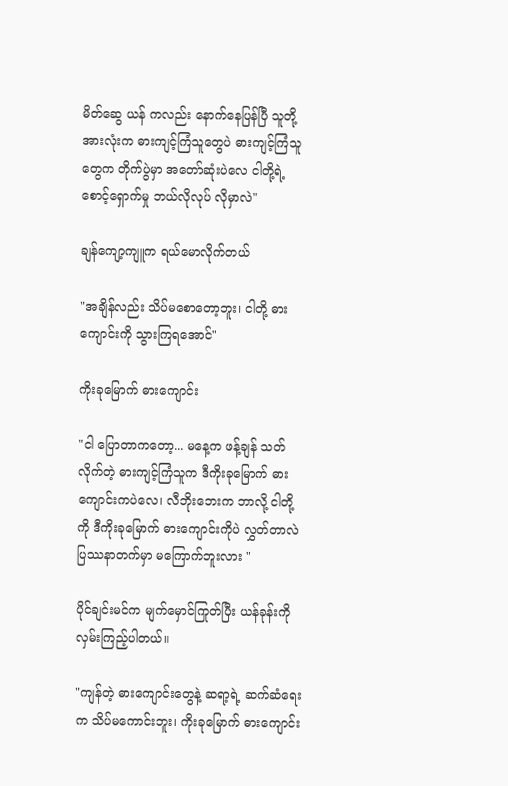မိတ်ဆွေ ယန် ကလည်း နောက်နေပြန်ပြီ သူတို့အားလုံးက ဓားကျင့်ကြံသူတွေပဲ ဓားကျင့်ကြံသူတွေက တိုက်ပွဲမှာ အတော်ဆုံးပဲလေ ငါတို့ရဲ့ စောင့်ရှောက်မှု ဘယ်လိုလုပ် လိုမှာလဲ"

ချန်ကျော့ကျူက ရယ်မောလိုက်တယ်

"အချိန်လည်း သိပ်မစောတော့ဘူး၊ ငါတို့ ဓားကျောင်းကို သွားကြရအောင်"

ကိုးခုမြောက် ဓားကျောင်း

"ငါ ပြောတာကတော့... မနေ့က ဖန့်ချန် သတ်လိုက်တဲ့ ဓားကျင့်ကြံသူက ဒီကိုးခုမြောက် ဓားကျောင်းကပဲလေ၊ လီဘိုးဘေးက ဘာလို့ ငါတို့ကို ဒီကိုးခုမြောက် ဓားကျောင်းကိုပဲ လွှတ်တာလဲ ပြဿနာတက်မှာ မကြောက်ဘူးလား "

ပိုင်ချင်းမင်က မျက်မှောင်ကြုတ်ပြီး ယန်ခုန်းကို လှမ်းကြည့်ပါတယ်။

"ကျန်တဲ့ ဓားကျောင်းတွေနဲ့ ဆရာ့ရဲ့ ဆက်ဆံရေးက သိပ်မကောင်းဘူး၊ ကိုးခုမြောက် ဓားကျောင်း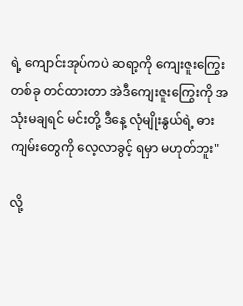ရဲ့ ကျောင်းအုပ်ကပဲ ဆရာ့ကို ကျေးဇူးကြွေး တစ်ခု တင်ထားတာ အဲဒီကျေးဇူးကြွေးကို အသုံးမချရင် မင်းတို့ ဒီနေ့ လုံမျိုးနွယ်ရဲ့ ဓားကျမ်းတွေကို လေ့လာခွင့် ရမှာ မဟုတ်ဘူး"

လို့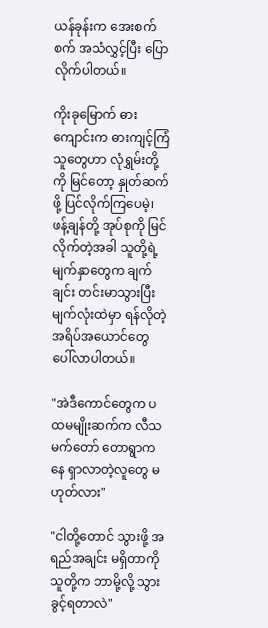ယန်ခုန်းက အေးစက်စက် အသံလွှင့်ပြီး ပြောလိုက်ပါတယ်။

ကိုးခုမြောက် ဓားကျောင်းက ဓားကျင့်ကြံသူတွေဟာ လုံရွှမ်းတို့ကို မြင်တော့ နှုတ်ဆက်ဖို့ ပြင်လိုက်ကြပေမဲ့၊ ဖန့်ချန်တို့ အုပ်စုကို မြင်လိုက်တဲ့အခါ သူတို့ရဲ့ မျက်နှာတွေက ချက်ချင်း တင်းမာသွားပြီး မျက်လုံးထဲမှာ ရန်လိုတဲ့ အရိပ်အယောင်တွေ ပေါ်လာပါတယ်။

"အဲဒီကောင်တွေက ပထမမျိုးဆက်က လီသမက်တော် တောရွာကနေ ရှာလာတဲ့လူတွေ မဟုတ်လား"

"ငါတို့တောင် သွားဖို့ အရည်အချင်း မရှိတာကို သူတို့က ဘာမို့လို့ သွားခွင့်ရတာလဲ"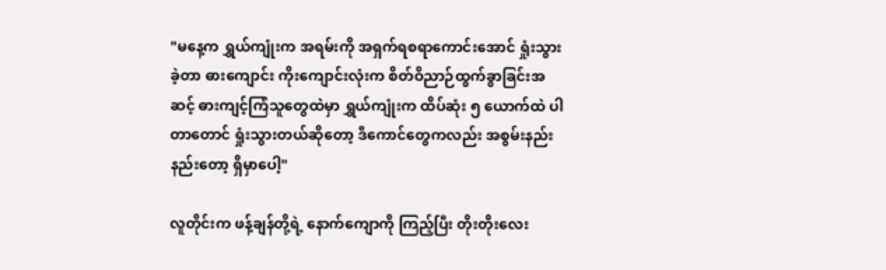"မနေ့က ရွှယ်ကျုံးက အရမ်းကို အရှက်ရစရာကောင်းအောင် ရှုံးသွားခဲ့တာ ဓားကျောင်း ကိုးကျောင်းလုံးက စိတ်ဝိညာဉ်ထွက်ခွာခြင်းအဆင့် ဓားကျင့်ကြံသူတွေထဲမှာ ရွှယ်ကျုံးက ထိပ်ဆုံး ၅ ယောက်ထဲ ပါတာတောင် ရှုံးသွားတယ်ဆိုတော့ ဒီကောင်တွေကလည်း အစွမ်းနည်းနည်းတော့ ရှိမှာပေါ့"

လူတိုင်းက ဖန့်ချန်တို့ရဲ့ နောက်ကျောကို ကြည့်ပြီး တိုးတိုးလေး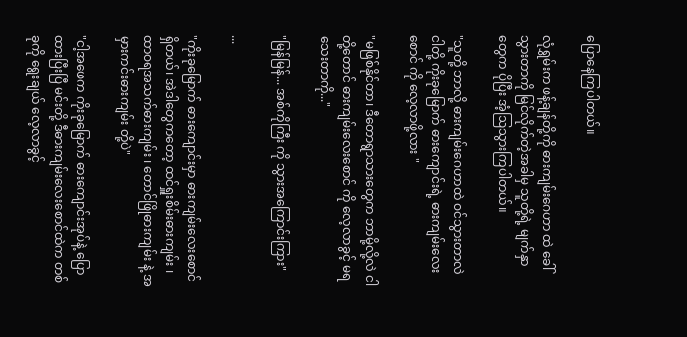ပြောနေကြပါတယ်။

လုံရွှမ်းက ဖန့်ချန်တို့ကို ဓားကျမ်းဂေဟာ ထဲ ခေါ်သွားတာကို မြင်လိုက်တဲ့အခါမှ သူတို့ရဲ့ မျက်နှာတွေက ပိုပြီး အံ့ဩသွားကြပါတယ်။

"သူတို့ ဘာလို့ ဓားကျမ်းဂေဟာထဲ ဝင်သွားတာလဲ ငါတို့ ကိုးခုမြောက် ဓားကျောင်းရဲ့ ဓားကျမ်းလေးစောင် ကို လေ့လာဖို့လား "

"မဖြစ်နိုင်တာ၊ ဒီတောရွာသားတွေက ဘာမို့လို့လဲ ငါတို့တောင် ဓားကျမ်းလေးစောင် ကို လေ့လာခွင့် မရသေးတာကို..."

"မြန်မြန်... အစ်ကိုကြီး ကို သွားအကြောင်းကြား"

...

"ကိုးခုမြောက် ဓားကျောင်းမှာ ဓားကျမ်းလေးစောင် ရှိတယ်၊ အဲဒါတွေကတော့ ထင်ရှူးစိမ်းဓားကျမ်း ၊ ထာဝရအသက်ဓားကျမ်း ၊ တောင်ဖြိုဓားကျမ်း နဲ့ အမှားကင်းဓားကျမ်း တို့ပဲ"

"ငါ့အဖေက ကိုးခုမြောက် ဓားကျောင်းအုပ်နဲ့ ပြောထားပြီးပြီ မင်းတို့ ဒီဓားကျမ်းလေးစောင်ထဲက တစ်ခုကို ရွေးချယ် လေ့လာခွင့်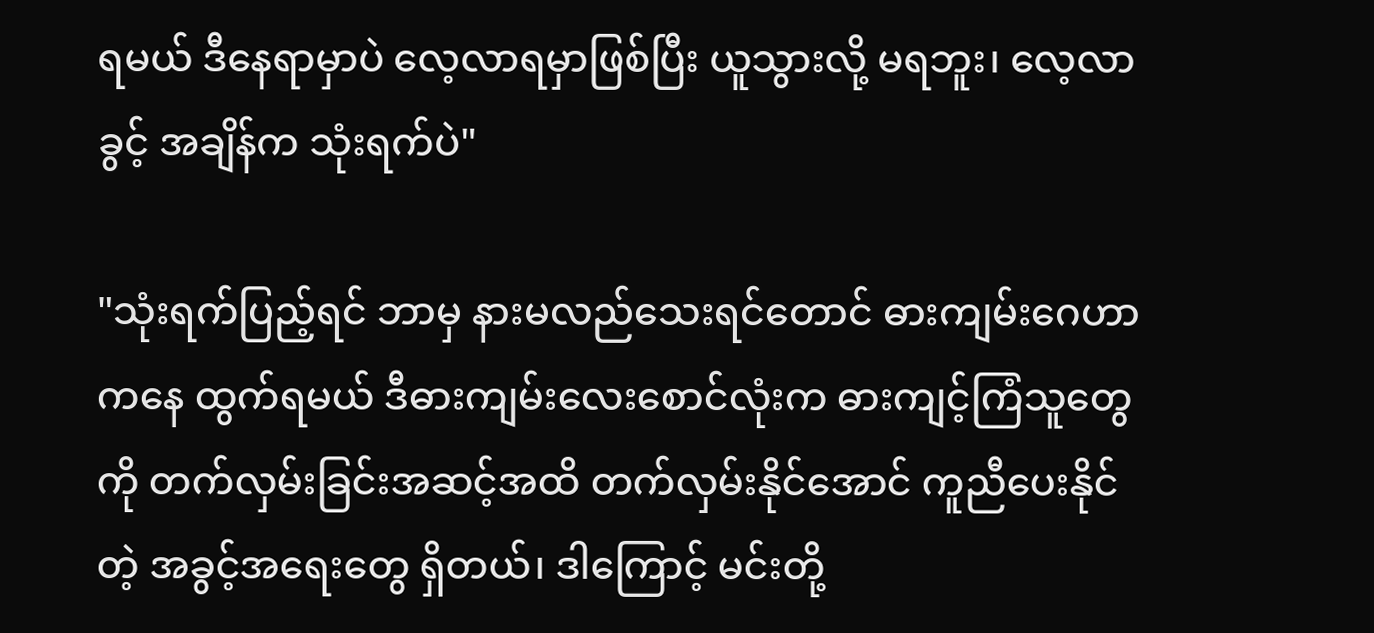ရမယ် ဒီနေရာမှာပဲ လေ့လာရမှာဖြစ်ပြီး ယူသွားလို့ မရဘူး၊ လေ့လာခွင့် အချိန်က သုံးရက်ပဲ"

"သုံးရက်ပြည့်ရင် ဘာမှ နားမလည်သေးရင်တောင် ဓားကျမ်းဂေဟာကနေ ထွက်ရမယ် ဒီဓားကျမ်းလေးစောင်လုံးက ဓားကျင့်ကြံသူတွေကို တက်လှမ်းခြင်းအဆင့်အထိ တက်လှမ်းနိုင်အောင် ကူညီပေးနိုင်တဲ့ အခွင့်အရေးတွေ ရှိတယ်၊ ဒါကြောင့် မင်းတို့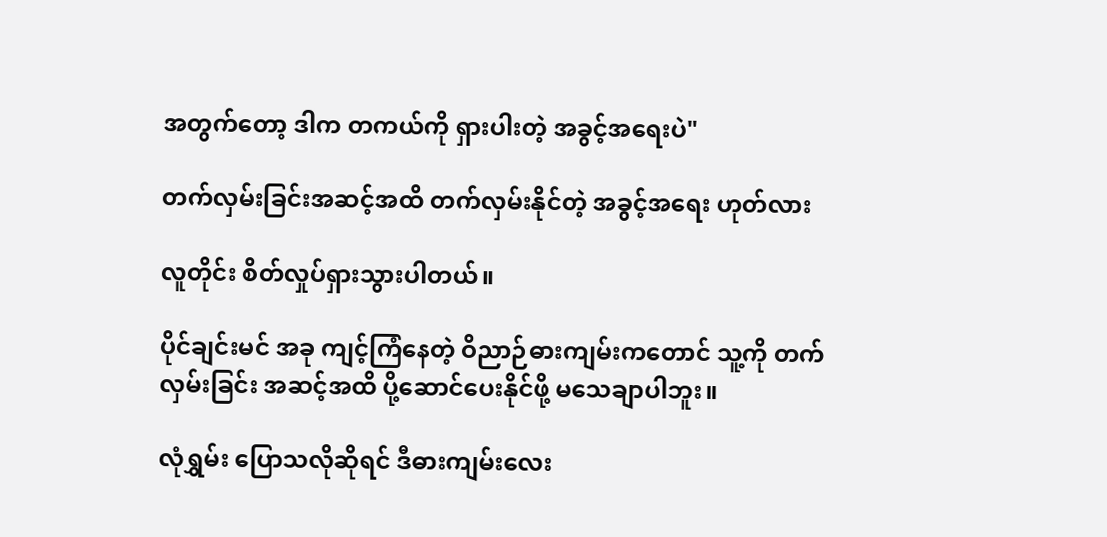အတွက်တော့ ဒါက တကယ်ကို ရှားပါးတဲ့ အခွင့်အရေးပဲ"

တက်လှမ်းခြင်းအဆင့်အထိ တက်လှမ်းနိုင်တဲ့ အခွင့်အရေး ဟုတ်လား

လူတိုင်း စိတ်လှုပ်ရှားသွားပါတယ်။

ပိုင်ချင်းမင် အခု ကျင့်ကြံနေတဲ့ ဝိညာဉ်ဓားကျမ်းကတောင် သူ့ကို တက်လှမ်းခြင်း အဆင့်အထိ ပို့ဆောင်ပေးနိုင်ဖို့ မသေချာပါဘူး။

လုံရွှမ်း ပြောသလိုဆိုရင် ဒီဓားကျမ်းလေး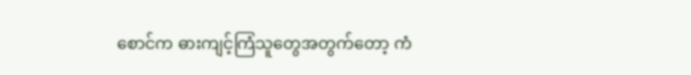စောင်က ဓားကျင့်ကြံသူတွေအတွက်တော့ ကံ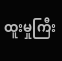ထူးမှုကြီး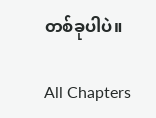တစ်ခုပါပဲ။

All Chapters